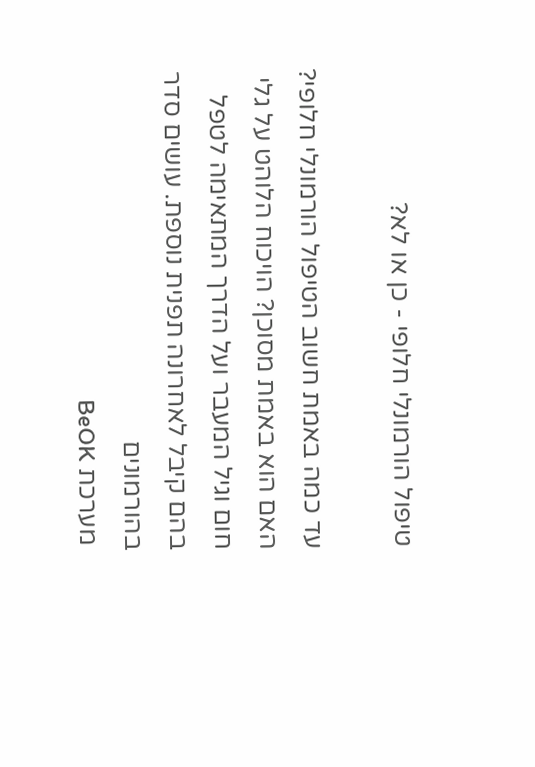טיפול הורמונלי חלופי - כן או לא?

עד כמה באמת חשוב הטיפול הורמונלי חלופי? האם הוא באמת מסוכן? הויכוח הלוהט על גלי חום וגיל המעבר ועל הדרך המתאימה לטפל בהם קיבל לאחרונה תפנית נוספת. עושים סדר בהורמונים
 מערכת BeOK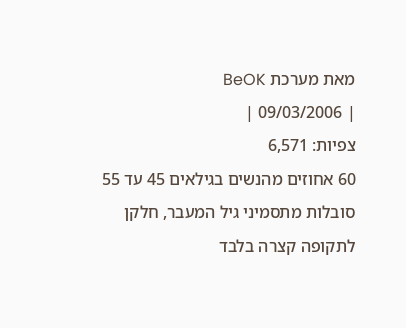מאת מערכת BeOK
| 09/03/2006 |
צפיות: 6,571
60 אחוזים מהנשים בגילאים 45 עד 55 סובלות מתסמיני גיל המעבר, חלקן לתקופה קצרה בלבד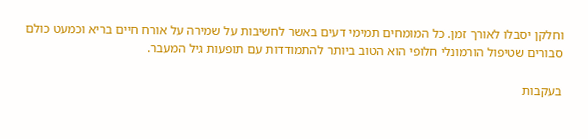וחלקן יסבלו לאורך זמן. כל המומחים תמימי דעים באשר לחשיבות על שמירה על אורח חיים בריא וכמעט כולם סבורים שטיפול הורמונלי חלופי הוא הטוב ביותר להתמודדות עם תופעות גיל המעבר.

בעקבות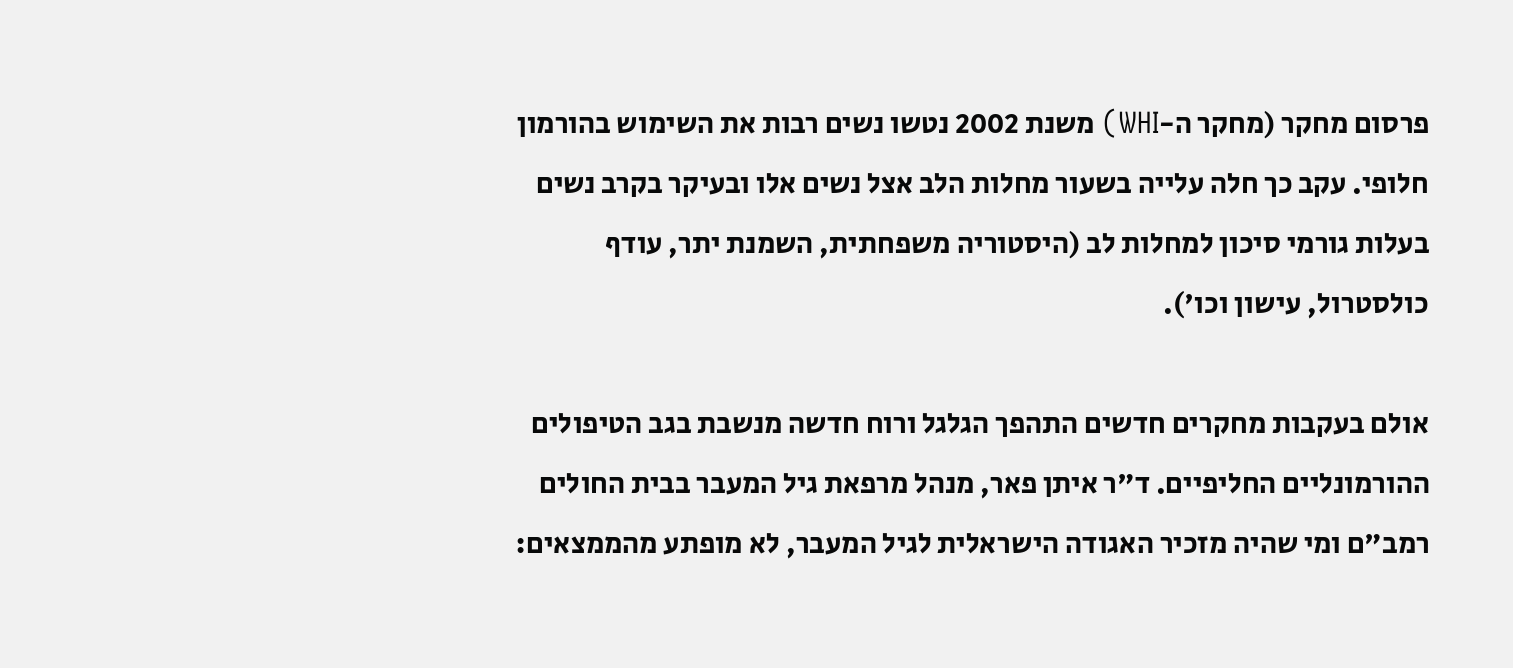פרסום מחקר (מחקר ה-WHI) משנת 2002 נטשו נשים רבות את השימוש בהורמון חלופי. עקב כך חלה עלייה בשעור מחלות הלב אצל נשים אלו ובעיקר בקרב נשים בעלות גורמי סיכון למחלות לב (היסטוריה משפחתית, השמנת יתר, עודף כולסטרול, עישון וכו').

אולם בעקבות מחקרים חדשים התהפך הגלגל ורוח חדשה מנשבת בגב הטיפולים ההורמונליים החליפיים. ד"ר איתן פאר, מנהל מרפאת גיל המעבר בבית החולים רמב"ם ומי שהיה מזכיר האגודה הישראלית לגיל המעבר, לא מופתע מהממצאים: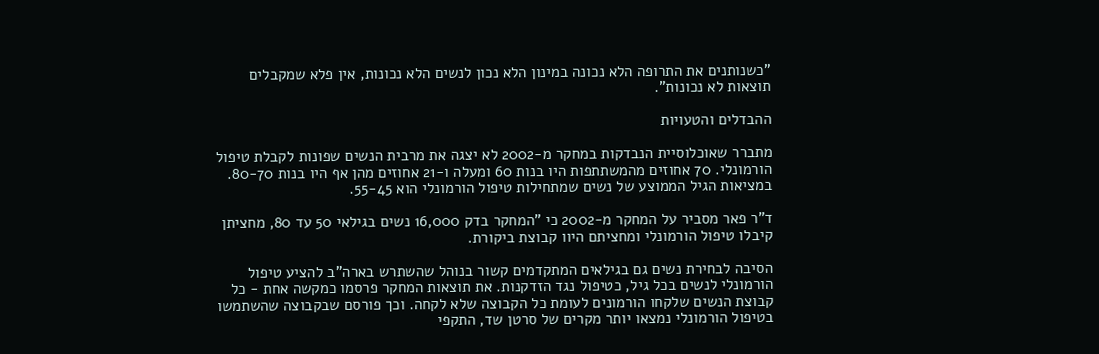"כשנותנים את התרופה הלא נכונה במינון הלא נכון לנשים הלא נכונות, אין פלא שמקבלים תוצאות לא נכונות".

ההבדלים והטעויות

מתברר שאוכלוסיית הנבדקות במחקר מ-2002 לא יצגה את מרבית הנשים שפונות לקבלת טיפול הורמונלי. 70 אחוזים מהמשתתפות היו בנות 60 ומעלה ו-21 אחוזים מהן אף היו בנות 80-70. במציאות הגיל הממוצע של נשים שמתחילות טיפול הורמונלי הוא 55-45.

ד"ר פאר מסביר על המחקר מ-2002 כי "המחקר בדק 16,000 נשים בגילאי 50 עד 80, מחציתן קיבלו טיפול הורמונלי ומחציתם היוו קבוצת ביקורת.

הסיבה לבחירת נשים גם בגילאים המתקדמים קשור בנוהל שהשתרש בארה"ב להציע טיפול הורמונלי לנשים בכל גיל, כטיפול נגד הזדקנות. את תוצאות המחקר פרסמו כמקשה אחת - כל קבוצת הנשים שלקחו הורמונים לעומת כל הקבוצה שלא לקחה. וכך פורסם שבקבוצה שהשתמשו בטיפול הורמונלי נמצאו יותר מקרים של סרטן שד, התקפי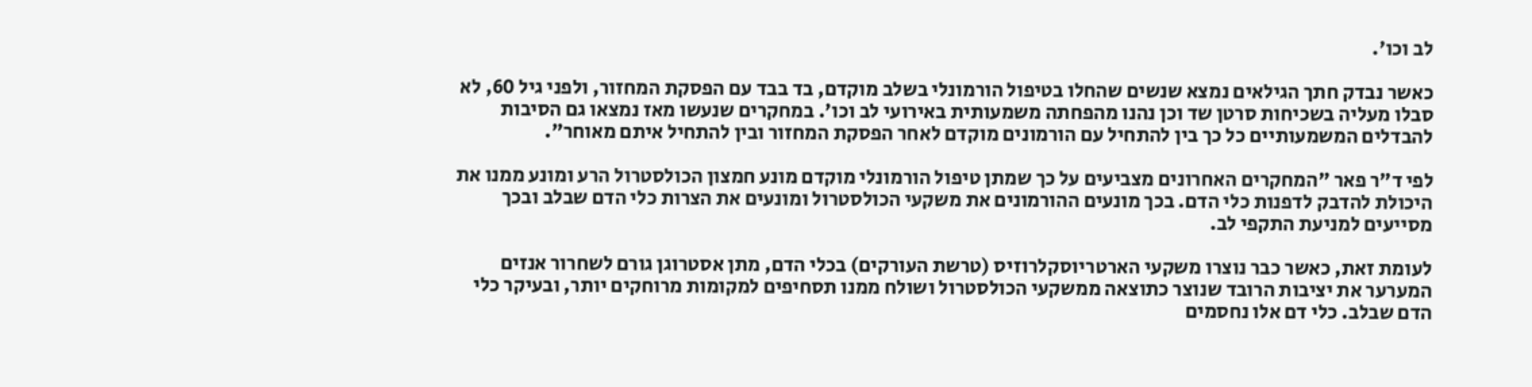לב וכו'.

כאשר נבדק חתך הגילאים נמצא שנשים שהחלו בטיפול הורמונלי בשלב מוקדם, בד בבד עם הפסקת המחזור, ולפני גיל 60, לא סבלו מעליה בשכיחות סרטן שד וכן נהנו מהפחתה משמעותית באירועי לב וכו'. במחקרים שנעשו מאז נמצאו גם הסיבות להבדלים המשמעותיים כל כך בין להתחיל עם הורמונים מוקדם לאחר הפסקת המחזור ובין להתחיל איתם מאוחר".

לפי ד"ר פאר "המחקרים האחרונים מצביעים על כך שמתן טיפול הורמונלי מוקדם מונע חמצון הכולסטרול הרע ומונע ממנו את היכולת להדבק לדפנות כלי הדם. בכך מונעים ההורמונים את משקעי הכולסטרול ומונעים את הצרות כלי הדם שבלב ובכך מסייעים למניעת התקפי לב.

לעומת זאת, כאשר כבר נוצרו משקעי הארטריוסקלרוזיס (טרשת העורקים) בכלי הדם, מתן אסטרוגן גורם לשחרור אנזים המערער את יציבות הרובד שנוצר כתוצאה ממשקעי הכולסטרול ושולח ממנו תסחיפים למקומות מרוחקים יותר, ובעיקר כלי הדם שבלב. כלי דם אלו נחסמים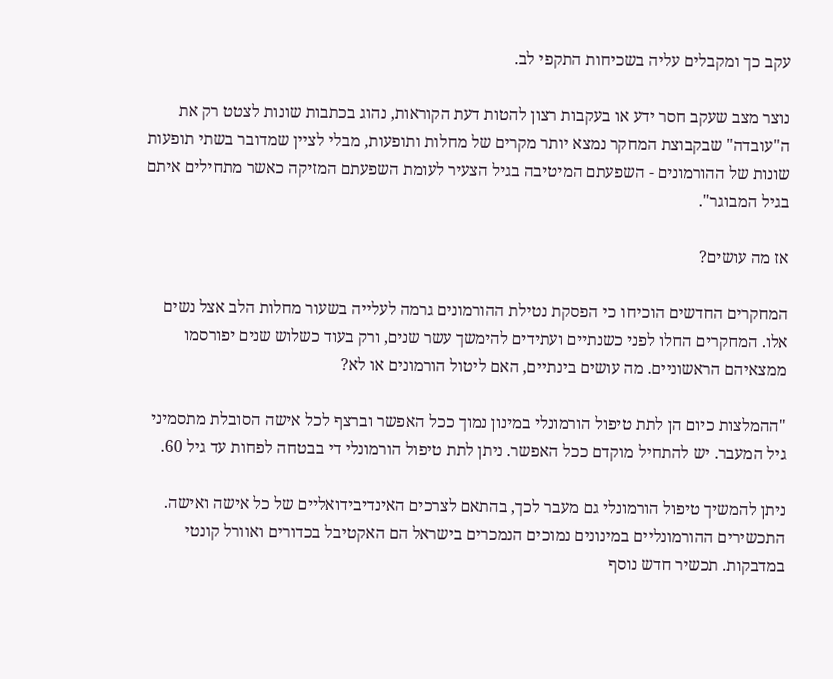עקב כך ומקבלים עליה בשכיחות התקפי לב.

נוצר מצב שעקב חסר ידע או בעקבות רצון להטות דעת הקוראות, נהוג בכתבות שונות לצטט רק את ה"עובדה" שבקבוצת המחקר נמצא יותר מקרים של מחלות ותופעות, מבלי לציין שמדובר בשתי תופעות שונות של ההורמונים - השפעתם המיטיבה בגיל הצעיר לעומת השפעתם המזיקה כאשר מתחילים איתם בגיל המבוגר".

אז מה עושים?

המחקרים החדשים הוכיחו כי הפסקת נטילת ההורמונים גרמה לעלייה בשעור מחלות הלב אצל נשים אלו. המחקרים החלו לפני כשנתיים ועתידים להימשך עשר שנים, ורק בעוד כשלוש שנים יפורסמו ממצאיהם הראשוניים. מה עושים בינתיים, האם ליטול הורמונים או לא?

"ההמלצות כיום הן לתת טיפול הורמונלי במינון נמוך ככל האפשר וברצף לכל אישה הסובלת מתסמיני גיל המעבר. יש להתחיל מוקדם ככל האפשר. ניתן לתת טיפול הורמונלי די בבטחה לפחות עד גיל 60.

ניתן להמשיך טיפול הורמונלי גם מעבר לכך, בהתאם לצרכים האינדיבידואליים של כל אישה ואישה. התכשירים ההורמונליים במינונים נמוכים הנמכרים בישראל הם האקטיבל בכדורים ואוורל קונטי במדבקות. תכשיר חדש נוסף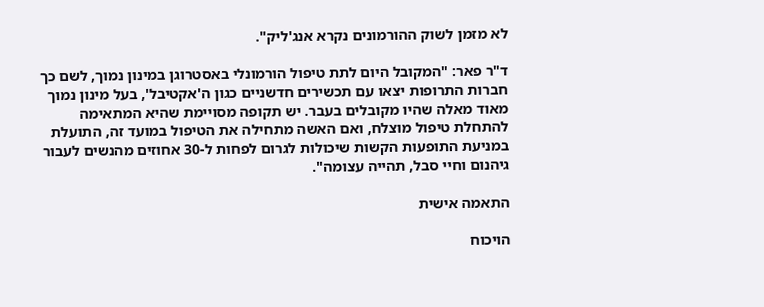לא מזמן לשוק ההורמונים נקרא אנג'ליק".

ד"ר פאר: "המקובל היום לתת טיפול הורמונלי באסטרוגן במינון נמוך, לשם כך חברות התרופות יצאו עם תכשירים חדשניים כגון ה'אקטיבל', בעל מינון נמוך מאוד מאלה שהיו מקובלים בעבר. יש תקופה מסויימת שהיא המתאימה להתחלת טיפול מוצלח, ואם האשה מתחילה את הטיפול במועד זה, התועלת במניעת התופעות הקשות שיכולות לגרום לפחות ל-30 אחוזים מהנשים לעבור גיהנום וחיי סבל, תהייה עצומה".

התאמה אישית

הויכוח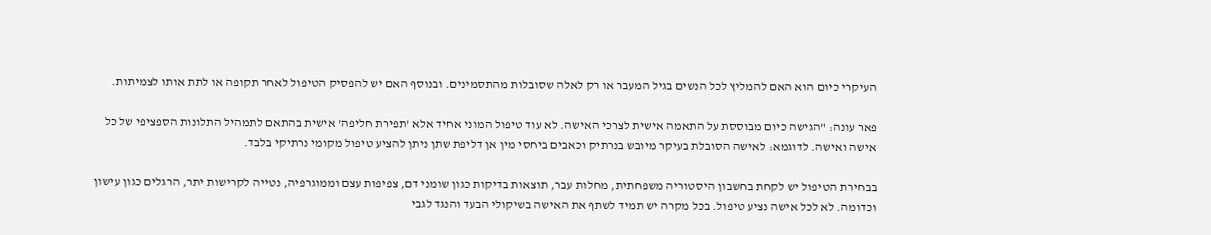העיקרי כיום הוא האם להמליץ לכל הנשים בגיל המעבר או רק לאלה שסובלות מהתסמינים. ובנוסף האם יש להפסיק הטיפול לאחר תקופה או לתת אותו לצמיתות.

פאר עונה: "הגישה כיום מבוססת על התאמה אישית לצרכי האישה. לא עוד טיפול המוני אחיד אלא 'תפירת חליפה' אישית בהתאם לתמהיל התלונות הספציפי של כל אישה ואישה. לדוגמא: לאישה הסובלת בעיקר מיובש בנרתיק וכאבים ביחסי מין אן דליפת שתן ניתן להציע טיפול מקומי נרתיקי בלבד.

בבחירת הטיפול יש לקחת בחשבון היסטוריה משפחתית, מחלות עבר, תוצאות בדיקות כגון שומני דם, צפיפות עצם וממוגרפיה, נטייה לקרישות יתר, הרגלים כגון עישון וכדומה. לא לכל אישה נציע טיפול. בכל מקרה יש תמיד לשתף את האישה בשיקולי הבעד והנגד לגבי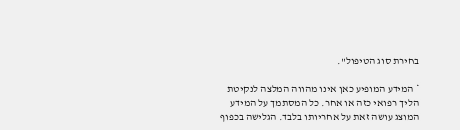בחירת סוג הטיפול".

* המידע המופיע כאן אינו מהווה המלצה לנקיטת הליך רפואי כזה או אחר. כל המסתמך על המידע המוצג עושה זאת על אחריותו בלבד. הגלישה בכפוף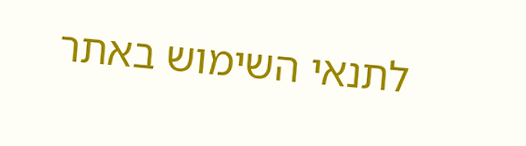לתנאי השימוש באתר